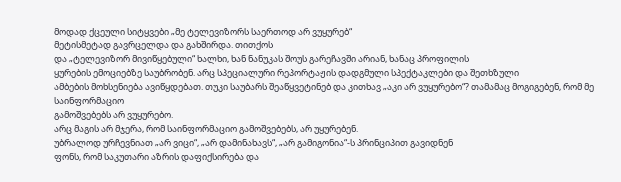მოდად ქცეული სიტყვები „მე ტელევიზორს საერთოდ არ ვუყურებ“
მეტისმეტად გავრცელდა და გახშირდა. თითქოს
და „ტელევიზორ მივიწყებული“ ხალხი, ხან ნანუკას შოუს გარეჩავში არიან, ხანაც პროფილის
ყურების ემოციებზე საუბრობენ. არც სპეციალური რეპორტაჟის დადგმული სპექტაკლები და შეთხზული
ამბების მოხსენიება ავიწყდებათ. თუკი საუბარს შეაწყვეტინებ და კითხავ „აკი არ ვუყურებო“? თამამაც მოგიგებენ, რომ მე საინფორმაციო
გამოშვებებს არ ვუყურებო.
არც მაგის არ მჯერა, რომ საინფორმაციო გამოშვებებს, არ უყურებენ.
უბრალოდ ურჩევნიათ „არ ვიცი“, „არ დამინახავს“, „არ გამიგონია“-ს პრინციპით გავიდნენ
ფონს, რომ საკუთარი აზრის დაფიქსირება და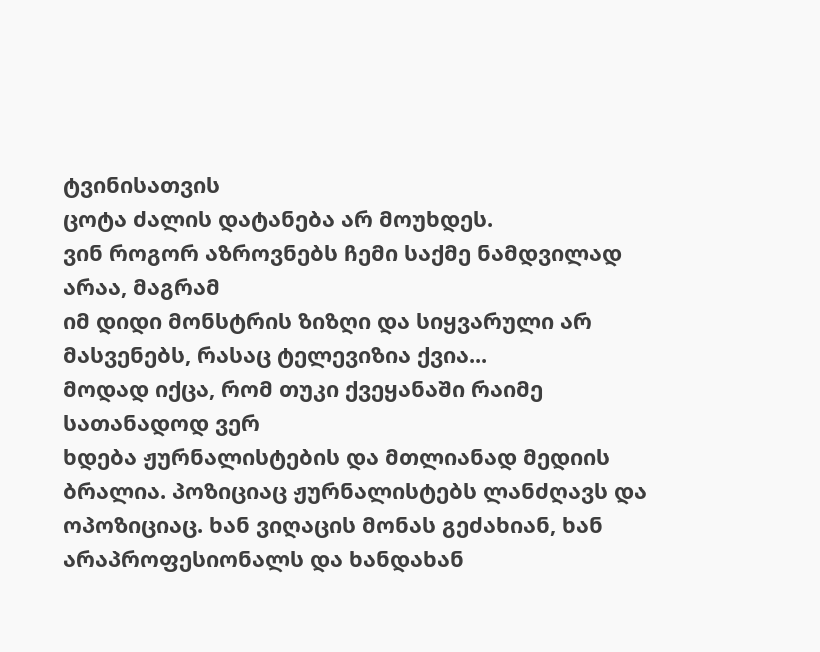ტვინისათვის
ცოტა ძალის დატანება არ მოუხდეს.
ვინ როგორ აზროვნებს ჩემი საქმე ნამდვილად არაა, მაგრამ
იმ დიდი მონსტრის ზიზღი და სიყვარული არ მასვენებს, რასაც ტელევიზია ქვია...
მოდად იქცა, რომ თუკი ქვეყანაში რაიმე სათანადოდ ვერ
ხდება ჟურნალისტების და მთლიანად მედიის ბრალია. პოზიციაც ჟურნალისტებს ლანძღავს და
ოპოზიციაც. ხან ვიღაცის მონას გეძახიან, ხან არაპროფესიონალს და ხანდახან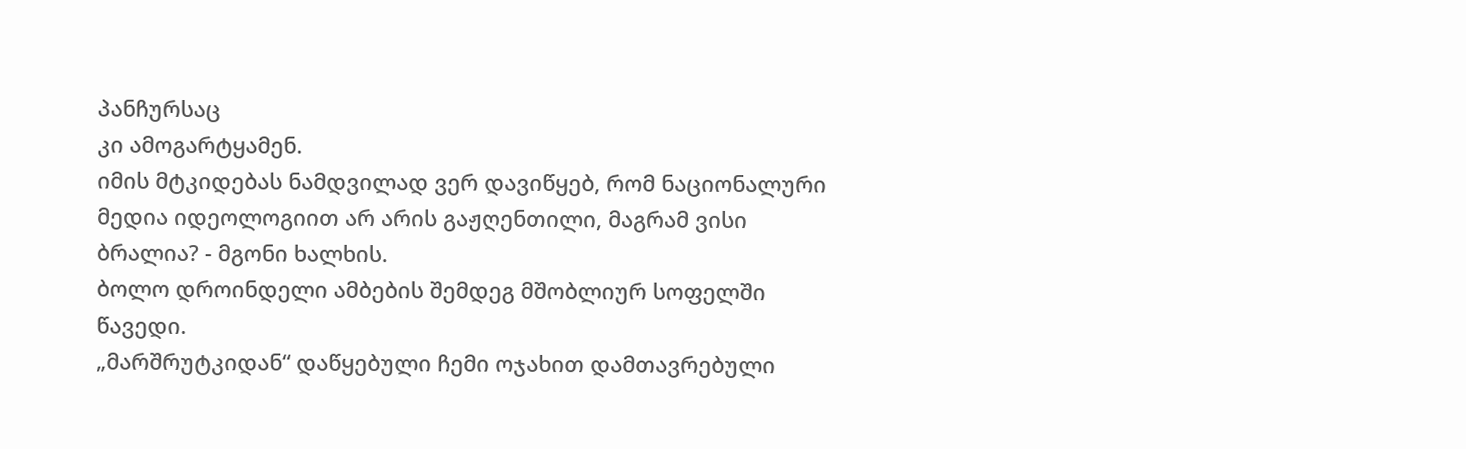პანჩურსაც
კი ამოგარტყამენ.
იმის მტკიდებას ნამდვილად ვერ დავიწყებ, რომ ნაციონალური
მედია იდეოლოგიით არ არის გაჟღენთილი, მაგრამ ვისი ბრალია? - მგონი ხალხის.
ბოლო დროინდელი ამბების შემდეგ მშობლიურ სოფელში წავედი.
„მარშრუტკიდან“ დაწყებული ჩემი ოჯახით დამთავრებული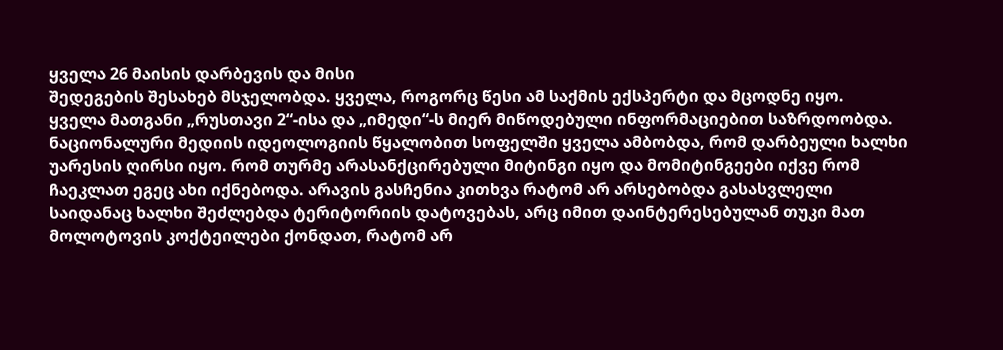ყველა 26 მაისის დარბევის და მისი
შედეგების შესახებ მსჯელობდა. ყველა, როგორც წესი ამ საქმის ექსპერტი და მცოდნე იყო.
ყველა მათგანი „რუსთავი 2“-ისა და „იმედი“-ს მიერ მიწოდებული ინფორმაციებით საზრდოობდა.
ნაციონალური მედიის იდეოლოგიის წყალობით სოფელში ყველა ამბობდა, რომ დარბეული ხალხი
უარესის ღირსი იყო. რომ თურმე არასანქცირებული მიტინგი იყო და მომიტინგეები იქვე რომ
ჩაეკლათ ეგეც ახი იქნებოდა. არავის გასჩენია კითხვა რატომ არ არსებობდა გასასვლელი
საიდანაც ხალხი შეძლებდა ტერიტორიის დატოვებას, არც იმით დაინტერესებულან თუკი მათ
მოლოტოვის კოქტეილები ქონდათ, რატომ არ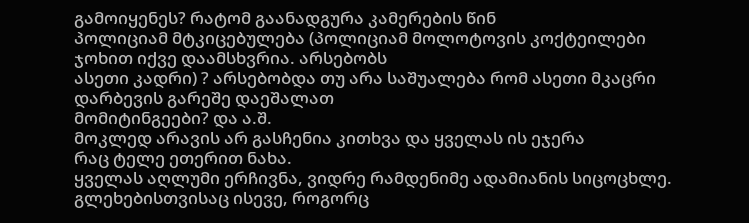გამოიყენეს? რატომ გაანადგურა კამერების წინ
პოლიციამ მტკიცებულება (პოლიციამ მოლოტოვის კოქტეილები ჯოხით იქვე დაამსხვრია. არსებობს
ასეთი კადრი) ? არსებობდა თუ არა საშუალება რომ ასეთი მკაცრი დარბევის გარეშე დაეშალათ
მომიტინგეები? და ა.შ.
მოკლედ არავის არ გასჩენია კითხვა და ყველას ის ეჯერა
რაც ტელე ეთერით ნახა.
ყველას აღლუმი ერჩივნა, ვიდრე რამდენიმე ადამიანის სიცოცხლე.
გლეხებისთვისაც ისევე, როგორც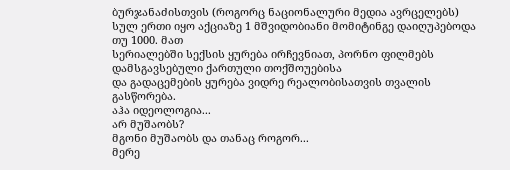ბურჯანაძისთვის (როგორც ნაციონალური მედია ავრცელებს)
სულ ერთი იყო აქციაზე 1 მშვიდობიანი მომიტინგე დაიღუპებოდა თუ 1000. მათ
სერიალებში სექსის ყურება ირჩევნიათ, პორნო ფილმებს დამსგავსებული ქართული თოქშოუებისა
და გადაცემების ყურება ვიდრე რეალობისათვის თვალის გასწორება.
აჰა იდეოლოგია...
არ მუშაობს?
მგონი მუშაობს და თანაც როგორ...
მერე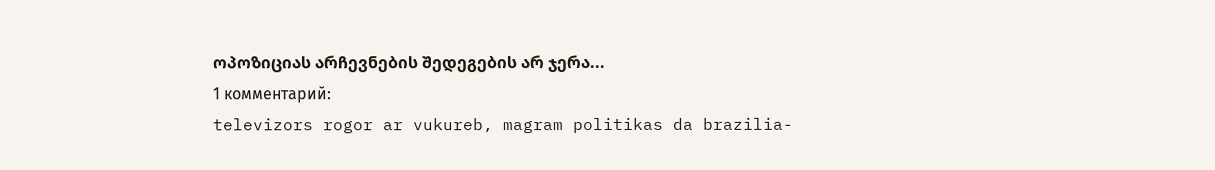ოპოზიციას არჩევნების შედეგების არ ჯერა...
1 комментарий:
televizors rogor ar vukureb, magram politikas da brazilia-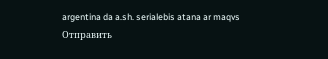argentina da a.sh. serialebis atana ar maqvs
Отправить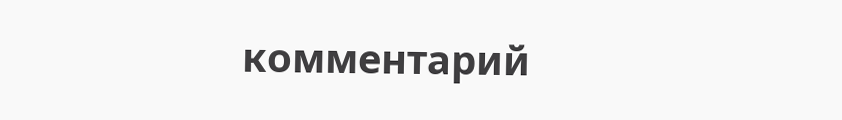комментарий